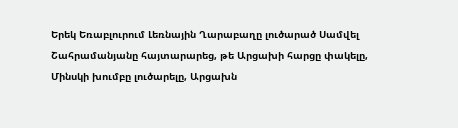Երեկ Եռաբլուրում Լեռնային Ղարաբաղը լուծարած Սամվել Շահրամանյանը հայտարարեց, թե Արցախի հարցը փակելը, Մինսկի խումբը լուծարելը, Արցախն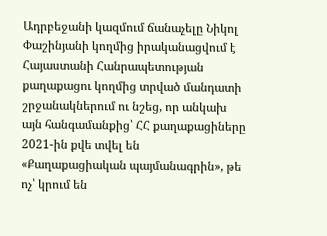Ադրբեջանի կազմում ճանաչելը Նիկոլ Փաշինյանի կողմից իրականացվում է Հայաստանի Հանրապետության քաղաքացու կողմից տրված մանդատի շրջանակներում ու նշեց, որ անկախ այն հանգամանքից՝ ՀՀ քաղաքացիները 2021-ին քվե տվել են «Քաղաքացիական պայմանագրին», թե ոչ՝ կրում են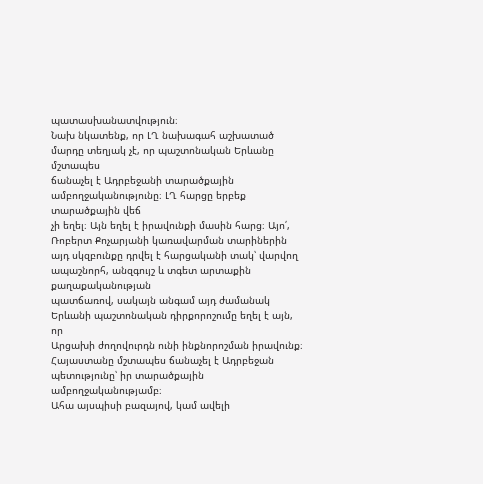պատասխանատվություն։
Նախ նկատենք, որ ԼՂ նախագահ աշխատած մարդը տեղյակ չէ, որ պաշտոնական Երևանը մշտապես
ճանաչել է Ադրբեջանի տարածքային ամբողջականությունը։ ԼՂ հարցը երբեք տարածքային վեճ
չի եղել։ Այն եղել է իրավունքի մասին հարց։ Այո՛, Ռոբերտ Քոչարյանի կառավարման տարիներին
այդ սկզբունքը դրվել է հարցականի տակ՝ վարվող ապաշնորհ, անզգույշ և տգետ արտաքին քաղաքականության
պատճառով, սակայն անգամ այդ ժամանակ Երևանի պաշտոնական դիրքորոշումը եղել է այն, որ
Արցախի ժողովուրդն ունի ինքնորոշման իրավունք։ Հայաստանը մշտապես ճանաչել է Ադրբեջան
պետությունը՝ իր տարածքային ամբողջականությամբ։
Ահա այսպիսի բազայով, կամ ավելի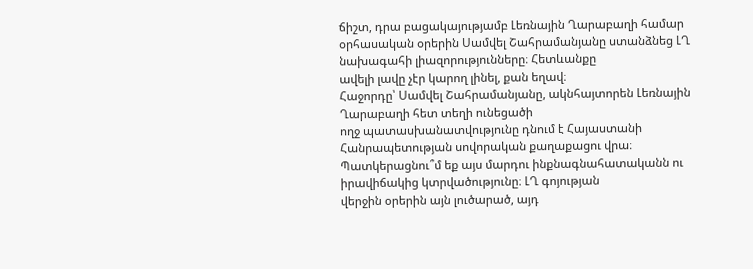ճիշտ, դրա բացակայությամբ Լեռնային Ղարաբաղի համար
օրհասական օրերին Սամվել Շահրամանյանը ստանձնեց ԼՂ նախագահի լիազորությունները։ Հետևանքը
ավելի լավը չէր կարող լինել, քան եղավ։
Հաջորդը՝ Սամվել Շահրամանյանը, ակնհայտորեն Լեռնային Ղարաբաղի հետ տեղի ունեցածի
ողջ պատասխանատվությունը դնում է Հայաստանի Հանրապետության սովորական քաղաքացու վրա։
Պատկերացնու՞մ եք այս մարդու ինքնագնահատականն ու իրավիճակից կտրվածությունը։ ԼՂ գոյության
վերջին օրերին այն լուծարած, այդ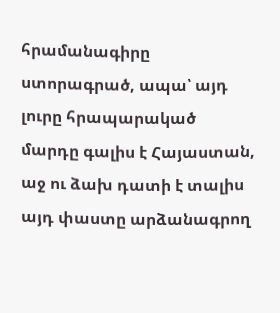հրամանագիրը ստորագրած, ապա՝ այդ լուրը հրապարակած
մարդը գալիս է Հայաստան, աջ ու ձախ դատի է տալիս այդ փաստը արձանագրող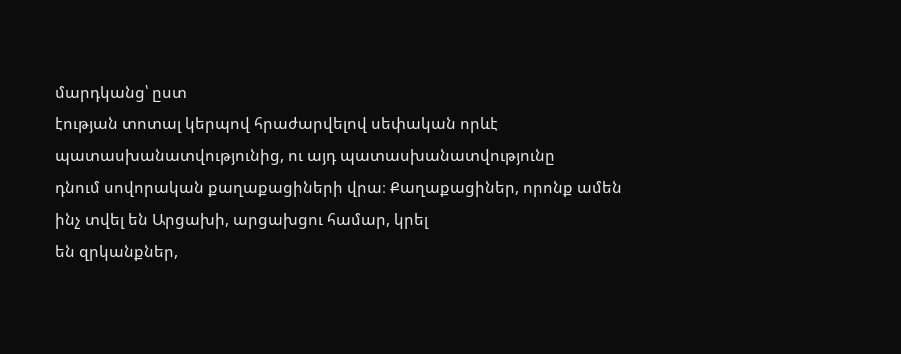մարդկանց՝ ըստ
էության տոտալ կերպով հրաժարվելով սեփական որևէ պատասխանատվությունից, ու այդ պատասխանատվությունը
դնում սովորական քաղաքացիների վրա։ Քաղաքացիներ, որոնք ամեն ինչ տվել են Արցախի, արցախցու համար, կրել
են զրկանքներ,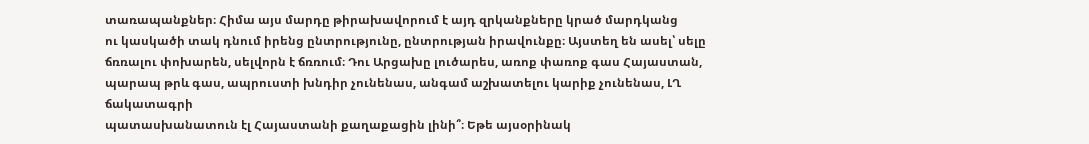տառապանքներ։ Հիմա այս մարդը թիրախավորում է այդ զրկանքները կրած մարդկանց
ու կասկածի տակ դնում իրենց ընտրությունը, ընտրության իրավունքը։ Այստեղ են ասել՝ սելը
ճռռալու փոխարեն, սելվորն է ճռռում։ Դու Արցախը լուծարես, առոք փառոք գաս Հայաստան,
պարապ թրև գաս, ապրուստի խնդիր չունենաս, անգամ աշխատելու կարիք չունենաս, ԼՂ ճակատագրի
պատասխանատուն էլ Հայաստանի քաղաքացին լինի՞։ Եթե այսօրինակ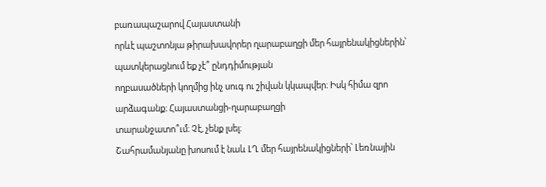բառապաշարով Հայաստանի
որևէ պաշտոնյա թիրախավորեր ղարաբաղցի մեր հայրենակիցներին՝ պատկերացնում եք չէ՞ ընդդիմության
ողբասածների կողմից ինչ սուգ ու շիվան կկապվեր։ Իսկ հիմա զրո արձագանք։ Հայաստանցի-ղարաբաղցի
տարանջատո՞ւմ։ Չէ, չենք լսել։
Շահրամանյանը խոսում է նաև ԼՂ մեր հայրենակիցների՝ Լեռնային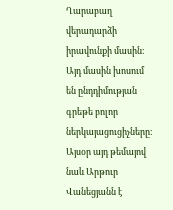Ղարաբաղ վերադարձի
իրավունքի մասին։ Այդ մասին խոսում են ընդդիմության գրեթե բոլոր ներկայացուցիչները։
Այսօր այդ թեմայով նաև Արթուր Վանեցյանն է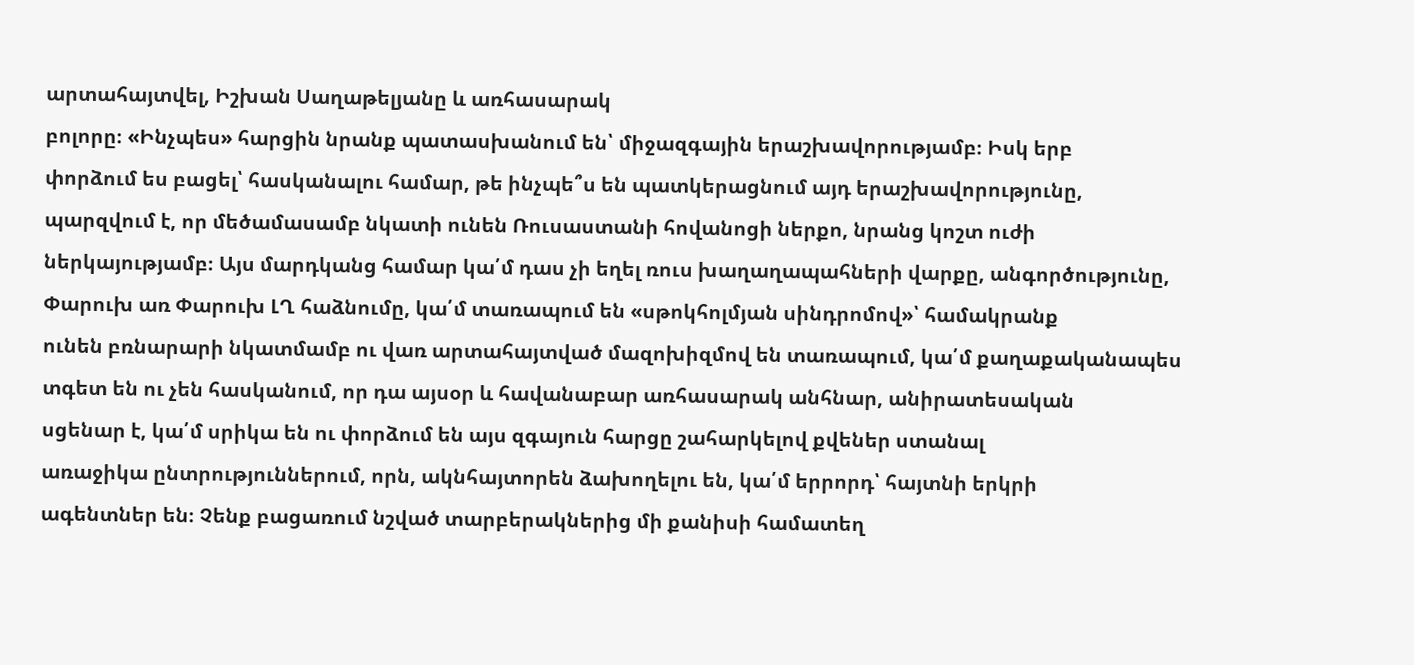արտահայտվել, Իշխան Սաղաթելյանը և առհասարակ
բոլորը։ «Ինչպես» հարցին նրանք պատասխանում են՝ միջազգային երաշխավորությամբ։ Իսկ երբ
փորձում ես բացել՝ հասկանալու համար, թե ինչպե՞ս են պատկերացնում այդ երաշխավորությունը,
պարզվում է, որ մեծամասամբ նկատի ունեն Ռուսաստանի հովանոցի ներքո, նրանց կոշտ ուժի
ներկայությամբ։ Այս մարդկանց համար կա՛մ դաս չի եղել ռուս խաղաղապահների վարքը, անգործությունը,
Փարուխ առ Փարուխ ԼՂ հաձնումը, կա՛մ տառապում են «սթոկհոլմյան սինդրոմով»՝ համակրանք
ունեն բռնարարի նկատմամբ ու վառ արտահայտված մազոխիզմով են տառապում, կա՛մ քաղաքականապես
տգետ են ու չեն հասկանում, որ դա այսօր և հավանաբար առհասարակ անհնար, անիրատեսական
սցենար է, կա՛մ սրիկա են ու փորձում են այս զգայուն հարցը շահարկելով քվեներ ստանալ
առաջիկա ընտրություններում, որն, ակնհայտորեն ձախողելու են, կա՛մ երրորդ՝ հայտնի երկրի
ագենտներ են։ Չենք բացառում նշված տարբերակներից մի քանիսի համատեղ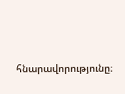հնարավորությունը։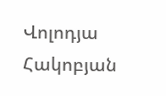Վոլոդյա Հակոբյան